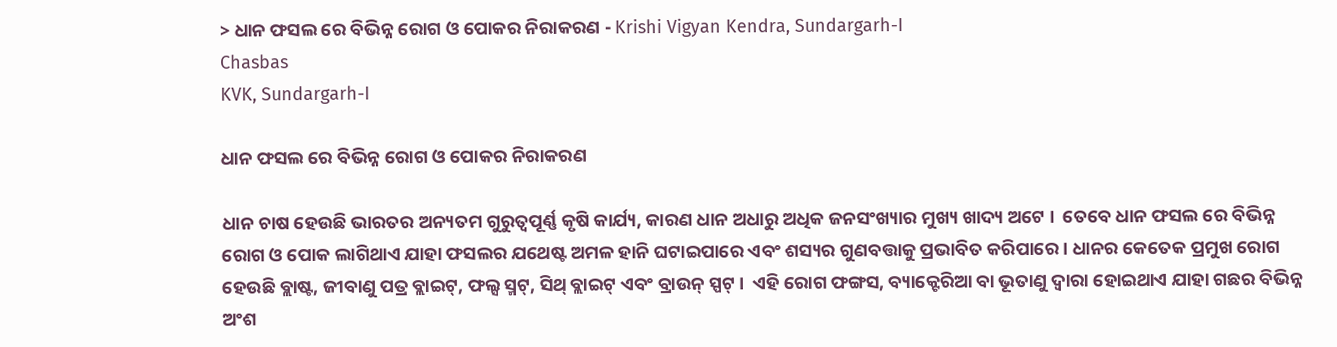> ଧାନ ଫସଲ ରେ ବିଭିନ୍ନ ରୋଗ ଓ ପୋକର ନିରାକରଣ - Krishi Vigyan Kendra, Sundargarh-I
Chasbas
KVK, Sundargarh-I

ଧାନ ଫସଲ ରେ ବିଭିନ୍ନ ରୋଗ ଓ ପୋକର ନିରାକରଣ

ଧାନ ଚାଷ ହେଉଛି ଭାରତର ଅନ୍ୟତମ ଗୁରୁତ୍ୱପୂର୍ଣ୍ଣ କୃଷି କାର୍ଯ୍ୟ, କାରଣ ଧାନ ଅଧାରୁ ଅଧିକ ଜନସଂଖ୍ୟାର ମୁଖ୍ୟ ଖାଦ୍ୟ ଅଟେ ।  ତେବେ ଧାନ ଫସଲ ରେ ବିଭିନ୍ନ ରୋଗ ଓ ପୋକ ଲାଗିଥାଏ ଯାହା ଫସଲର ଯଥେଷ୍ଟ ଅମଳ ହାନି ଘଟାଇପାରେ ଏବଂ ଶସ୍ୟର ଗୁଣବତ୍ତାକୁ ପ୍ରଭାବିତ କରିପାରେ । ଧାନର କେତେକ ପ୍ରମୁଖ ରୋଗ ହେଉଛି ବ୍ଲାଷ୍ଟ, ଜୀବାଣୁ ପତ୍ର ବ୍ଲାଇଟ୍, ଫଲ୍ସ ସ୍ମଟ୍, ସିଥ୍ ବ୍ଲାଇଟ୍ ଏବଂ ବ୍ରାଉନ୍ ସ୍ପଟ୍ ।  ଏହି ରୋଗ ଫଙ୍ଗସ, ବ୍ୟାକ୍ଟେରିଆ ବା ଭୂତାଣୁ ଦ୍ୱାରା ହୋଇଥାଏ ଯାହା ଗଛର ବିଭିନ୍ନ ଅଂଶ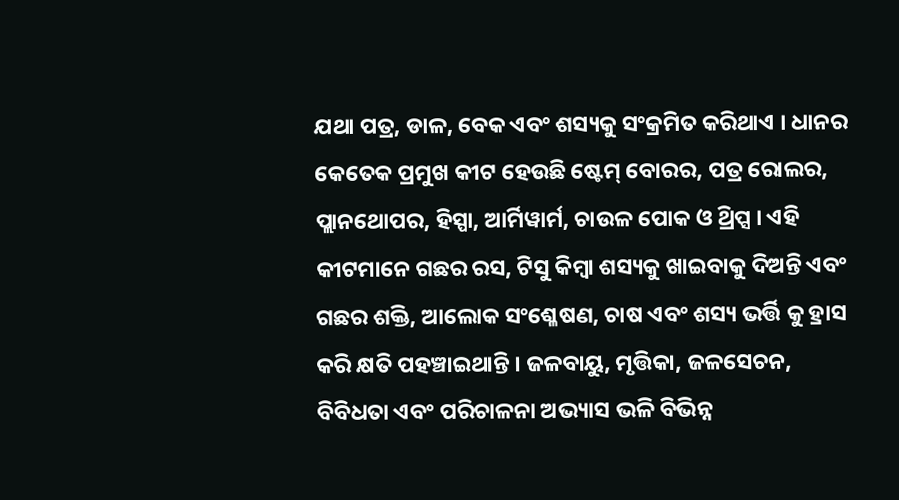ଯଥା ପତ୍ର, ଡାଳ, ବେକ ଏବଂ ଶସ୍ୟକୁ ସଂକ୍ରମିତ କରିଥାଏ । ଧାନର କେତେକ ପ୍ରମୁଖ କୀଟ ହେଉଛି ଷ୍ଟେମ୍ ବୋରର, ପତ୍ର ରୋଲର, ପ୍ଲାନଥୋପର, ହିସ୍ପା, ଆର୍ମିୱାର୍ମ, ଚାଉଳ ପୋକ ଓ ଥ୍ରିପ୍ସ । ଏହି କୀଟମାନେ ଗଛର ରସ, ଟିସୁ କିମ୍ବା ଶସ୍ୟକୁ ଖାଇବାକୁ ଦିଅନ୍ତି ଏବଂ ଗଛର ଶକ୍ତି, ଆଲୋକ ସଂଶ୍ଳେଷଣ, ଚାଷ ଏବଂ ଶସ୍ୟ ଭର୍ତ୍ତି କୁ ହ୍ରାସ କରି କ୍ଷତି ପହଞ୍ଚାଇଥାନ୍ତି । ଜଳବାୟୁ, ମୃତ୍ତିକା, ଜଳସେଚନ, ବିବିଧତା ଏବଂ ପରିଚାଳନା ଅଭ୍ୟାସ ଭଳି ବିଭିନ୍ନ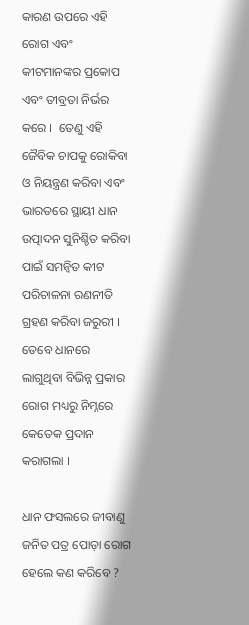କାରଣ ଉପରେ ଏହି ରୋଗ ଏବଂ କୀଟମାନଙ୍କର ପ୍ରକୋପ ଏବଂ ତୀବ୍ରତା ନିର୍ଭର କରେ ।  ତେଣୁ ଏହି ଜୈବିକ ଚାପକୁ ରୋକିବା ଓ ନିୟନ୍ତ୍ରଣ କରିବା ଏବଂ ଭାରତରେ ସ୍ଥାୟୀ ଧାନ ଉତ୍ପାଦନ ସୁନିଶ୍ଚିତ କରିବା ପାଇଁ ସମନ୍ୱିତ କୀଟ ପରିଚାଳନା ରଣନୀତି ଗ୍ରହଣ କରିବା ଜରୁରୀ । ତେବେ ଧାନରେ ଲାଗୁଥିବା ବିଭିନ୍ନ ପ୍ରକାର ରୋଗ ମଧ୍ୟରୁ ନିମ୍ନରେ କେତେକ ପ୍ରଦାନ କରାଗଲା ।

ଧାନ ଫସଲରେ ଜୀବାଣୁ ଜନିତ ପତ୍ର ପୋଡ଼ା ରୋଗ ହେଲେ କଣ କରିବେ ?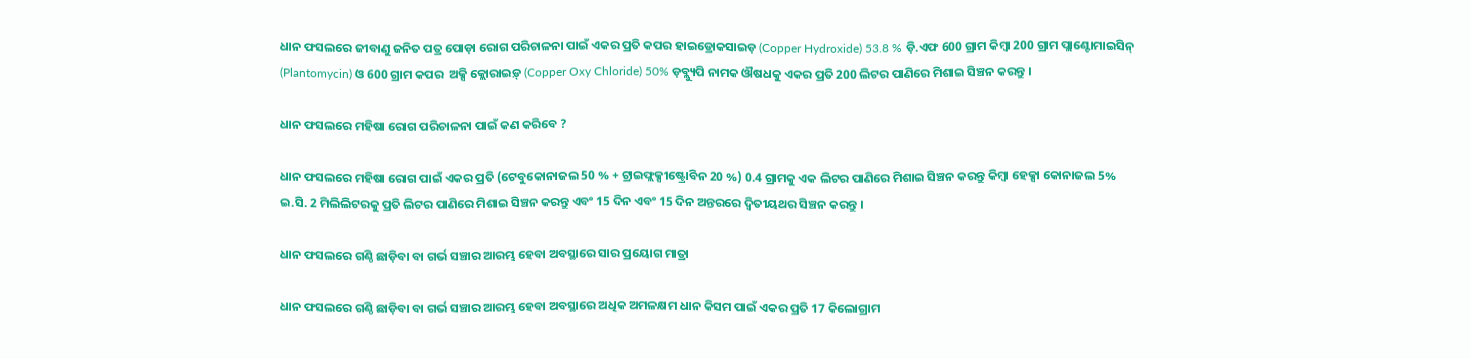ଧାନ ଫସଲରେ ଜୀବାଣୁ ଜନିତ ପତ୍ର ପୋଡ଼ା ରୋଗ ପରିଚାଳନା ପାଇଁ ଏକର ପ୍ରତି କପର ହାଇଡ୍ରୋକସାଇଡ଼ (Copper Hydroxide) 53.8 % ଡ଼ି.ଏଫ 600 ଗ୍ରାମ କିମ୍ବା 200 ଗ୍ରାମ ପ୍ଲାଣ୍ଟୋମାଇସିନ୍ (Plantomycin) ଓ 600 ଗ୍ରାମ କପର  ଅକ୍ସି କ୍ଲୋରାଇଡ଼୍ (Copper Oxy Chloride) 50% ଡ଼ବ୍ଲ୍ୟୁପି ନାମକ ଔଷଧକୁ ଏକର ପ୍ରତି 200 ଲିଟର ପାଣିରେ ମିଶାଇ ସିଞ୍ଚନ କରନ୍ତୁ ।

ଧାନ ଫସଲରେ ମହିଷା ରୋଗ ପରିଚାଳନା ପାଇଁ କଣ କରିବେ ?

ଧାନ ଫସଲରେ ମହିଷା ରୋଗ ପାଇଁ ଏକର ପ୍ରତି (ଟେବୁକୋନାଜଲ 50 % + ଟ୍ରାଇଫ୍ଲକ୍ସୀଷ୍ଟ୍ରୋବିନ 20 %) 0.4 ଗ୍ରାମକୁ ଏକ ଲିଟର ପାଣିରେ ମିଶାଇ ସିଞ୍ଚନ କରନ୍ତୁ କିମ୍ବା ହେକ୍ସା କୋନାଜଲ 5%  ଇ.ସି. 2 ମିଲିଲିଟରକୁ ପ୍ରତି ଲିଟର ପାଣିରେ ମିଶାଇ ସିଞ୍ଚନ କରନ୍ତୁ ଏବଂ 15 ଦିନ ଏବଂ 15 ଦିନ ଅନ୍ତରରେ ଦ୍ୱିତୀୟଥର ସିଞ୍ଚନ କରନ୍ତୁ ।

ଧାନ ଫସଲରେ ଗଣ୍ଠି ଛାଡ଼ିବା ବା ଗର୍ଭ ସଞ୍ଚାର ଆରମ୍ଭ ହେବା ଅବସ୍ଥାରେ ସାର ପ୍ରୟୋଗ ମାତ୍ରା

ଧାନ ଫସଲରେ ଗଣ୍ଠି ଛାଡ଼ିବା ବା ଗର୍ଭ ସଞ୍ଚାର ଆରମ୍ଭ ହେବା ଅବସ୍ଥାରେ ଅଧିକ ଅମଳକ୍ଷମ ଧାନ କିସମ ପାଇଁ ଏକର ପ୍ରତି 17 କିଲୋଗ୍ରାମ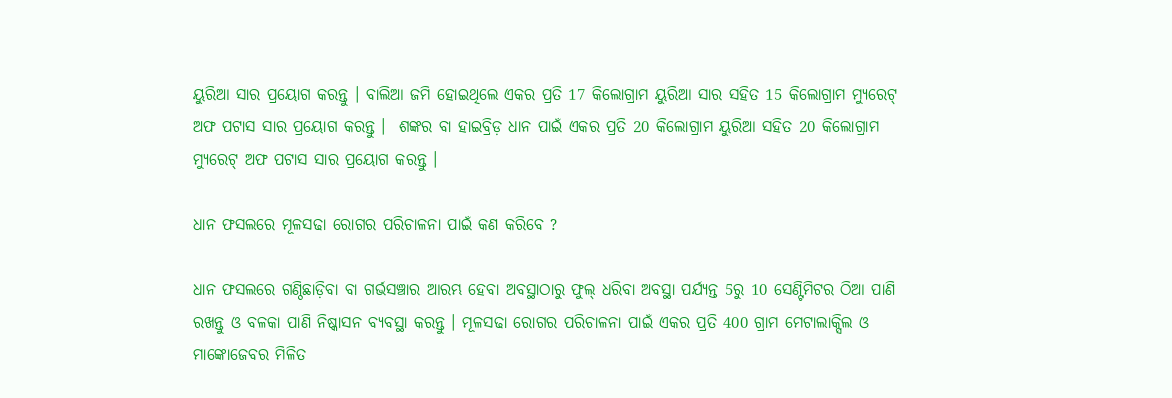ୟୁରିଆ ସାର ପ୍ରୟୋଗ କରନ୍ତୁ । ବାଲିଆ ଜମି ହୋଇଥିଲେ ଏକର ପ୍ରତି 17 କିଲୋଗ୍ରାମ ୟୁରିଆ ସାର ସହିତ 15 କିଲୋଗ୍ରାମ ମ୍ୟୁରେଟ୍ ଅଫ ପଟାସ ସାର ପ୍ରୟୋଗ କରନ୍ତୁ ।  ଶଙ୍କର ବା ହାଇବ୍ରିଡ଼ ଧାନ ପାଇଁ ଏକର ପ୍ରତି 20 କିଲୋଗ୍ରାମ ୟୁରିଆ ସହିତ 20 କିଲୋଗ୍ରାମ ମ୍ୟୁରେଟ୍ ଅଫ ପଟାସ ସାର ପ୍ରୟୋଗ କରନ୍ତୁ ।

ଧାନ ଫସଲରେ ମୂଳସଢା ରୋଗର ପରିଚାଳନା ପାଇଁ କଣ କରିବେ ?

ଧାନ ଫସଲରେ ଗଣ୍ଠିଛାଡ଼ିବା ବା ଗର୍ଭସଞ୍ଚାର ଆରମ୍ଭ ହେବା ଅବସ୍ଥାଠାରୁ ଫୁଲ୍ ଧରିବା ଅବସ୍ଥା ପର୍ଯ୍ୟନ୍ତ 5ରୁ 10 ସେଣ୍ଟିମିଟର ଠିଆ ପାଣି ରଖନ୍ତୁ ଓ ବଳକା ପାଣି ନିଷ୍କାସନ ବ୍ୟବସ୍ଥା କରନ୍ତୁ । ମୂଳସଢା ରୋଗର ପରିଚାଳନା ପାଇଁ ଏକର ପ୍ରତି 400 ଗ୍ରାମ ମେଟାଲାକ୍ସିଲ ଓ ମାଙ୍କୋଜେବର ମିଳିତ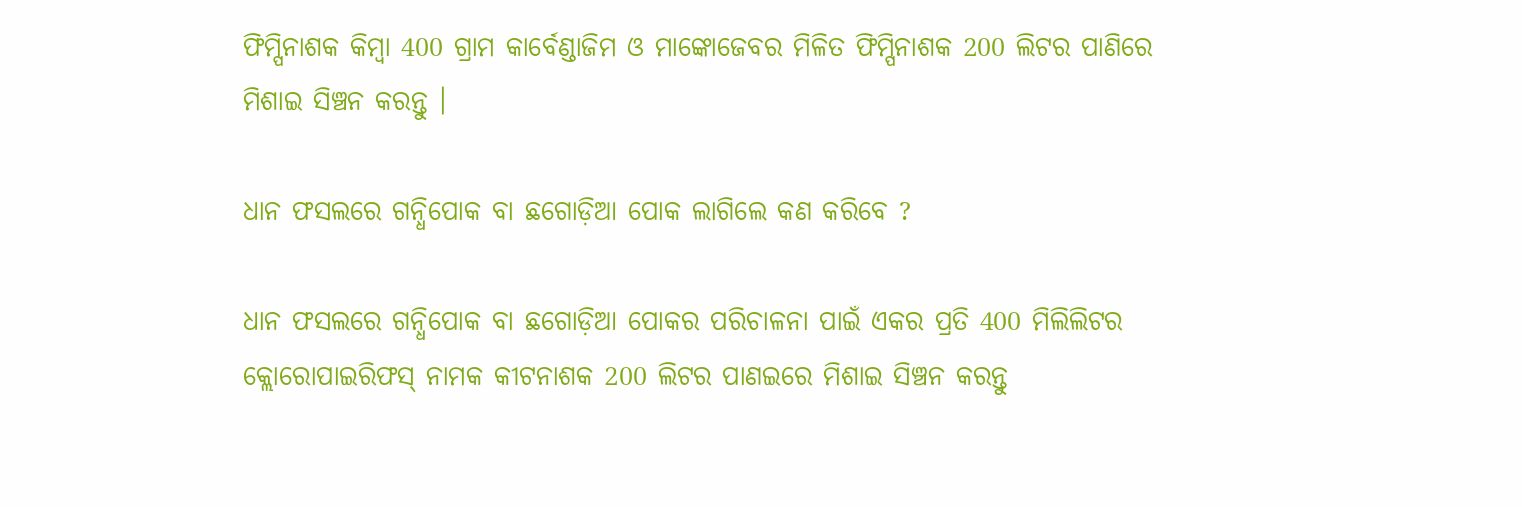ଫିମ୍ପିନାଶକ କିମ୍ବା 400 ଗ୍ରାମ କାର୍ବେଣ୍ଡାଜିମ ଓ ମାଙ୍କୋଜେବର ମିଳିତ ଫିମ୍ପିନାଶକ 200 ଲିଟର ପାଣିରେ ମିଶାଇ ସିଞ୍ଚନ କରନ୍ତୁ ।

ଧାନ ଫସଲରେ ଗନ୍ଧିପୋକ ବା ଛଗୋଡ଼ିଆ ପୋକ ଲାଗିଲେ କଣ କରିବେ ?

ଧାନ ଫସଲରେ ଗନ୍ଧିପୋକ ବା ଛଗୋଡ଼ିଆ ପୋକର ପରିଚାଳନା ପାଇଁ ଏକର ପ୍ରତି 400 ମିଲିଲିଟର କ୍ଲୋରୋପାଇରିଫସ୍ ନାମକ କୀଟନାଶକ 200 ଲିଟର ପାଣଇରେ ମିଶାଇ ସିଞ୍ଚନ କରନ୍ତୁ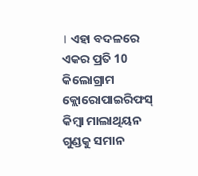। ଏହା ବଦଳରେ ଏକର ପ୍ରତି 10 କିଲୋଗ୍ରାମ କ୍ଲୋରୋପାଇରିଫସ୍ କିମ୍ବା ମାଲାଥିୟନ ଗୁଣ୍ଡକୁ ସମାନ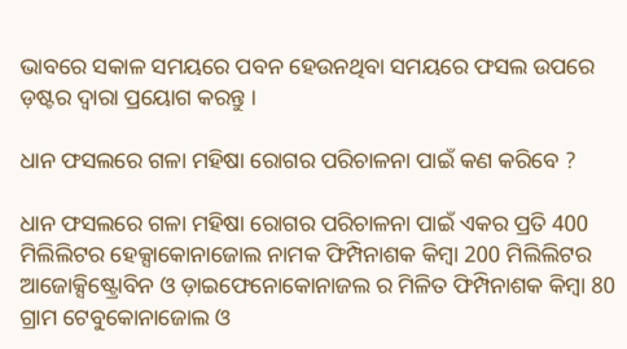ଭାବରେ ସକାଳ ସମୟରେ ପବନ ହେଉନଥିବା ସମୟରେ ଫସଲ ଉପରେ ଡ଼ଷ୍ଟର ଦ୍ୱାରା ପ୍ରୟୋଗ କରନ୍ତୁ ।

ଧାନ ଫସଲରେ ଗଳା ମହିଷା ରୋଗର ପରିଚାଳନା ପାଇଁ କଣ କରିବେ ?

ଧାନ ଫସଲରେ ଗଳା ମହିଷା ରୋଗର ପରିଚାଳନା ପାଇଁ ଏକର ପ୍ରତି 400 ମିଲିଲିଟର ହେକ୍ସାକୋନାଜୋଲ ନାମକ ଫିମ୍ପିନାଶକ କିମ୍ବା 200 ମିଲିଲିଟର ଆଜୋକ୍ସିଷ୍ଟ୍ରୋବିନ ଓ ଡ଼ାଇଫେନୋକୋନାଜଲ ର ମିଳିତ ଫିମ୍ପିନାଶକ କିମ୍ବା 80 ଗ୍ରାମ ଟେବୁକୋନାଜୋଲ ଓ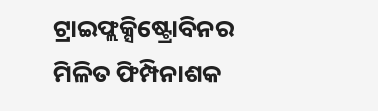ଟ୍ରାଇଫ୍ଲକ୍ସିଷ୍ଟ୍ରୋବିନର ମିଳିତ ଫିମ୍ପିନାଶକ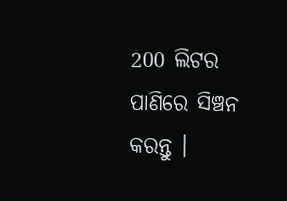200 ଲିଟର ପାଣିରେ ସିଞ୍ଚନ କରନ୍ତୁ ।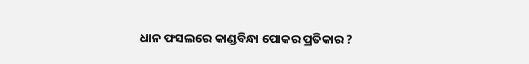ଧାନ ଫସଲରେ କାଣ୍ଡବିନ୍ଧା ପୋକର ପ୍ରତିକାର ?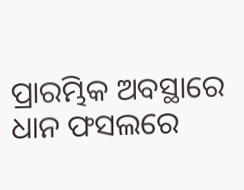ପ୍ରାରମ୍ଭିକ ଅବସ୍ଥାରେ ଧାନ ଫସଲରେ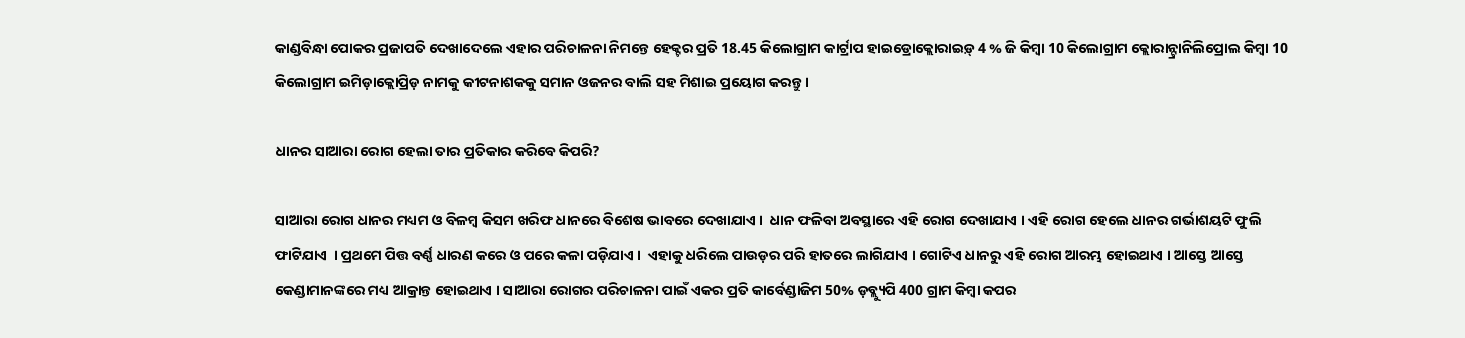କାଣ୍ଡବିନ୍ଧା ପୋକର ପ୍ରଜାପତି ଦେଖାଦେଲେ ଏହାର ପରିଚାଳନା ନିମନ୍ତେ ହେକ୍ଟର ପ୍ରତି 18.45 କିଲୋଗ୍ରାମ କାର୍ଟ୍ରାପ ହାଇଡ୍ରୋକ୍ଲୋରାଇଡ଼୍ 4 % ଜି କିମ୍ବା 10 କିଲୋଗ୍ରାମ କ୍ଲୋରାନ୍ଟ୍ରାନିଲିପ୍ରୋଲ କିମ୍ବା 10 କିଲୋଗ୍ରାମ ଇମିଡ଼ାକ୍ଲୋପ୍ରିଡ଼ ନାମକୁ କୀଟନାଶକକୁ ସମାନ ଓଜନର ବାଲି ସହ ମିଶାଇ ପ୍ରୟୋଗ କରନ୍ତୁ ।

ଧାନର ସାଆରା ରୋଗ ହେଲା ତାର ପ୍ରତିକାର କରିବେ କିପରି?

ସାଆରା ରୋଗ ଧାନର ମଧ୍ୟମ ଓ ବିଳମ୍ୱ କିସମ ଖରିଫ ଧାନରେ ବିଶେଷ ଭାବରେ ଦେଖାଯାଏ ।  ଧାନ ଫଳିବା ଅବସ୍ଥାରେ ଏହି ରୋଗ ଦେଖାଯାଏ । ଏହି ରୋଗ ହେଲେ ଧାନର ଗର୍ଭାଶୟଟି ଫୁଲି ଫାଟିଯାଏ  । ପ୍ରଥମେ ପିତ୍ତ ବର୍ଣ୍ଣ ଧାରଣ କରେ ଓ ପରେ କଳା ପଡ଼ିଯାଏ ।  ଏହାକୁ ଧରିଲେ ପାଉଡ଼ର ପରି ହାତରେ ଲାଗିଯାଏ । ଗୋଟିଏ ଧାନରୁ ଏହି ରୋଗ ଆରମ୍ଭ ହୋଇଥାଏ । ଆସ୍ତେ ଆସ୍ତେ କେଣ୍ଡାମାନଙ୍କରେ ମଧ୍ୟ ଆକ୍ରାନ୍ତ ହୋଇଥାଏ । ସାଆରା ରୋଗର ପରିଚାଳନା ପାଇଁ ଏକର ପ୍ରତି କାର୍ବେଣ୍ଡାଜିମ 50% ଡ଼ବ୍ଲ୍ୟୁପି 400 ଗ୍ରାମ କିମ୍ବା କପର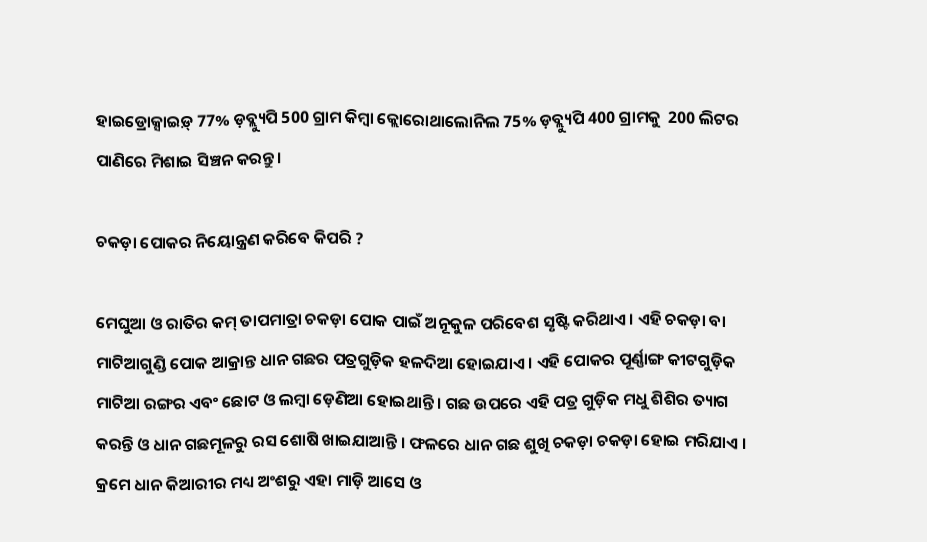ହାଇଡ୍ରୋକ୍ସାଇଡ଼୍ 77% ଡ଼ବ୍ଲ୍ୟୁପି 500 ଗ୍ରାମ କିମ୍ବା କ୍ଲୋରୋଥାଲୋନିଲ 75% ଡ଼ବ୍ଲ୍ୟୁପି 400 ଗ୍ରାମକୁ  200 ଲିଟର ପାଣିରେ ମିଶାଇ ସିଞ୍ଚନ କରନ୍ତୁ ।

ଚକଡ଼ା ପୋକର ନିୟୋନ୍ତ୍ରଣ କରିବେ କିପରି ?

ମେଘୁଆ ଓ ରାତିର କମ୍ ତାପମାତ୍ରା ଚକଡ଼ା ପୋକ ପାଇଁ ଅନୂକୁଳ ପରିବେଶ ସୃଷ୍ଟି କରିଥାଏ । ଏହି ଚକଡ଼ା ବା ମାଟିଆଗୁଣ୍ଡି ପୋକ ଆକ୍ରାନ୍ତ ଧାନ ଗଛର ପତ୍ରଗୁଡ଼ିକ ହଳଦିଆ ହୋଇଯାଏ । ଏହି ପୋକର ପୂର୍ଣ୍ଣାଙ୍ଗ କୀଟଗୁଡ଼ିକ ମାଟିଆ ରଙ୍ଗର ଏବଂ ଛୋଟ ଓ ଲମ୍ବା ଡ଼େଣିଆ ହୋଇଥାନ୍ତି । ଗଛ ଉପରେ ଏହି ପତ୍ର ଗୁଡ଼ିକ ମଧୁ ଶିଶିର ତ୍ୟାଗ କରନ୍ତି ଓ ଧାନ ଗଛମୂଳରୁ ରସ ଶୋଷି ଖାଇଯାଆନ୍ତି । ଫଳରେ ଧାନ ଗଛ ଶୁଖି ଚକଡ଼ା ଚକଡ଼ା ହୋଇ ମରିଯାଏ । କ୍ରମେ ଧାନ କିଆରୀର ମଧ୍ୟ ଅଂଶରୁ ଏହା ମାଡ଼ି ଆସେ ଓ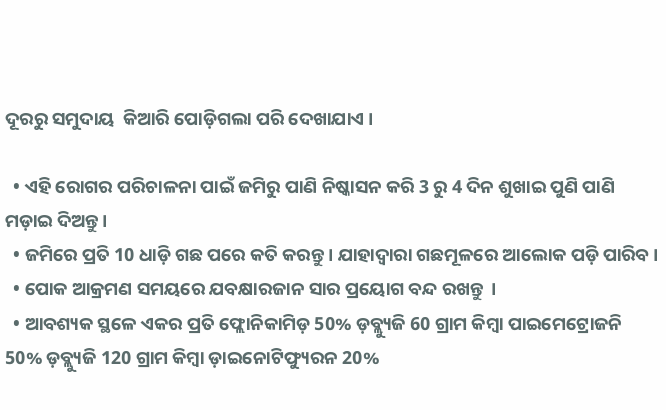ଦୂରରୁ ସମୁଦାୟ  କିଆରି ପୋଡ଼ିଗଲା ପରି ଦେଖାଯାଏ ।

  • ଏହି ରୋଗର ପରିଚାଳନା ପାଇଁ ଜମିରୁ ପାଣି ନିଷ୍କାସନ କରି 3 ରୁ 4 ଦିନ ଶୁଖାଇ ପୁଣି ପାଣି ମଡ଼ାଇ ଦିଅନ୍ତୁ ।
  • ଜମିରେ ପ୍ରତି 10 ଧାଡ଼ି ଗଛ ପରେ କତି କରନ୍ତୁ । ଯାହାଦ୍ୱାରା ଗଛମୂଳରେ ଆଲୋକ ପଡ଼ି ପାରିବ ।
  • ପୋକ ଆକ୍ରମଣ ସମୟରେ ଯବକ୍ଷାରଜାନ ସାର ପ୍ରୟୋଗ ବନ୍ଦ ରଖନ୍ତୁ  ।
  • ଆବଶ୍ୟକ ସ୍ଥଳେ ଏକର ପ୍ରତି ଫ୍ଲୋନିକାମିଡ଼ 50% ଡ଼ବ୍ଲ୍ୟୁଜି 60 ଗ୍ରାମ କିମ୍ବା ପାଇମେଟ୍ରୋଜନି 50% ଡ଼ବ୍ଲ୍ୟୁଜି 120 ଗ୍ରାମ କିମ୍ବା ଡ଼ାଇନୋଟିଫ୍ୟୁରନ 20%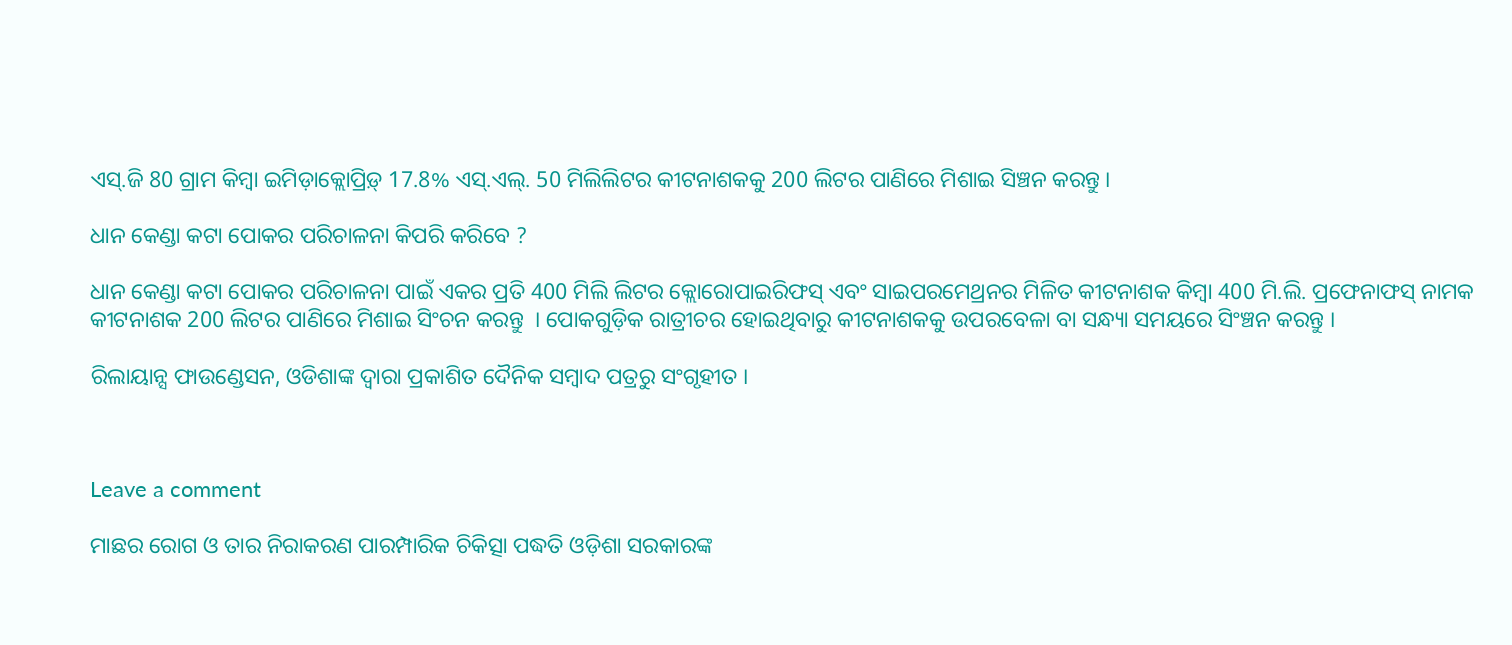ଏସ୍.ଜି 80 ଗ୍ରାମ କିମ୍ବା ଇମିଡ଼ାକ୍ଲୋପ୍ରିଡ଼୍ 17.8% ଏସ୍.ଏଲ୍. 50 ମିଲିଲିଟର କୀଟନାଶକକୁ 200 ଲିଟର ପାଣିରେ ମିଶାଇ ସିଞ୍ଚନ କରନ୍ତୁ ।

ଧାନ କେଣ୍ଡା କଟା ପୋକର ପରିଚାଳନା କିପରି କରିବେ ?

ଧାନ କେଣ୍ଡା କଟା ପୋକର ପରିଚାଳନା ପାଇଁ ଏକର ପ୍ରତି 400 ମିଲି ଲିଟର କ୍ଲୋରୋପାଇରିଫସ୍ ଏବଂ ସାଇପରମେଥ୍ରନର ମିଳିତ କୀଟନାଶକ କିମ୍ବା 400 ମି.ଲି. ପ୍ରଫେନାଫସ୍ ନାମକ କୀଟନାଶକ 200 ଲିଟର ପାଣିରେ ମିଶାଇ ସିଂଚନ କରନ୍ତୁ  । ପୋକଗୁଡ଼ିକ ରାତ୍ରୀଚର ହୋଇଥିବାରୁ କୀଟନାଶକକୁ ଉପରବେଳା ବା ସନ୍ଧ୍ୟା ସମୟରେ ସିଂଞ୍ଚନ କରନ୍ତୁ ।

ରିଲାୟାନ୍ସ ଫାଉଣ୍ଡେସନ, ଓଡିଶାଙ୍କ ଦ୍ୱାରା ପ୍ରକାଶିତ ଦୈନିକ ସମ୍ବାଦ ପତ୍ରରୁ ସଂଗୃହୀତ ।



Leave a comment

ମାଛର ରୋଗ ଓ ତାର ନିରାକରଣ ପାରମ୍ପାରିକ ଚିକିତ୍ସା ପଦ୍ଧତି ଓଡ଼ିଶା ସରକାରଙ୍କ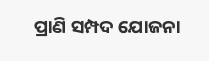ପ୍ରାଣି ସମ୍ପଦ ଯୋଜନା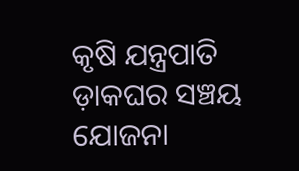କୃଷି ଯନ୍ତ୍ରପାତି ଡ଼ାକଘର ସଞ୍ଚୟ ଯୋଜନା